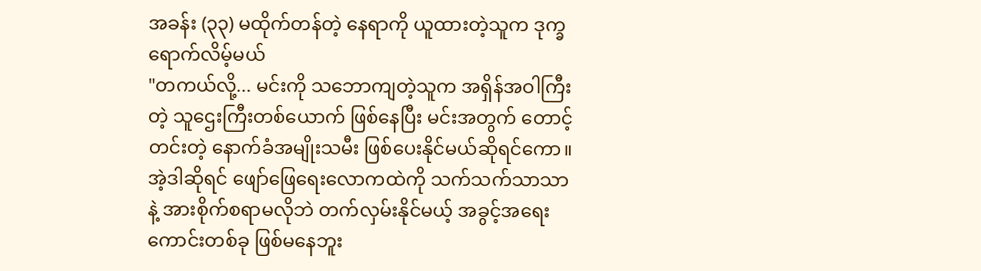အခန်း (၃၃) မထိုက်တန်တဲ့ နေရာကို ယူထားတဲ့သူက ဒုက္ခရောက်လိမ့်မယ်
"တကယ်လို့... မင်းကို သဘောကျတဲ့သူက အရှိန်အဝါကြီးတဲ့ သူဌေးကြီးတစ်ယောက် ဖြစ်နေပြီး မင်းအတွက် တောင့်တင်းတဲ့ နောက်ခံအမျိုးသမီး ဖြစ်ပေးနိုင်မယ်ဆိုရင်ကော။ အဲ့ဒါဆိုရင် ဖျော်ဖြေရေးလောကထဲကို သက်သက်သာသာနဲ့ အားစိုက်စရာမလိုဘဲ တက်လှမ်းနိုင်မယ့် အခွင့်အရေးကောင်းတစ်ခု ဖြစ်မနေဘူး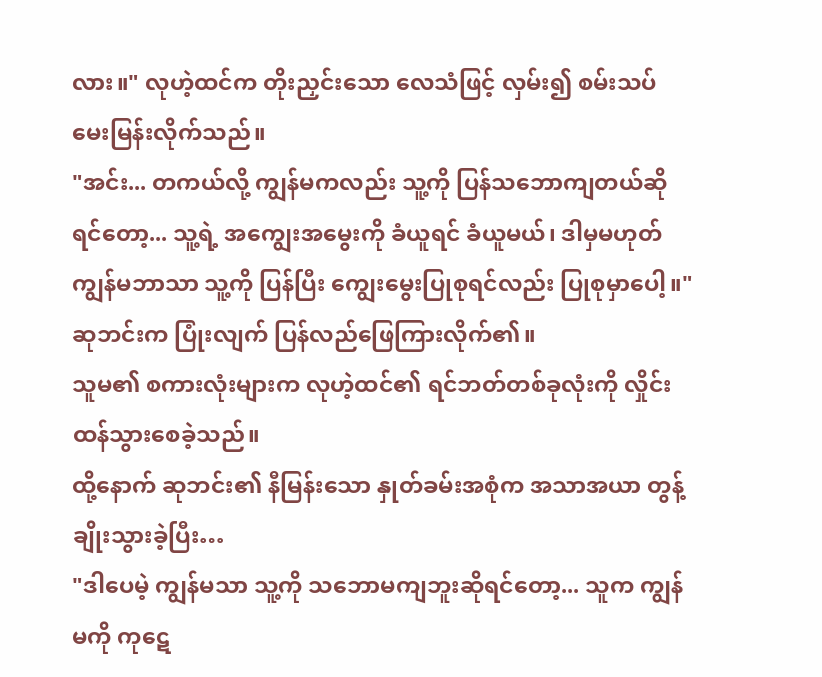လား။" လုဟဲ့ထင်က တိုးညှင်းသော လေသံဖြင့် လှမ်း၍ စမ်းသပ်မေးမြန်းလိုက်သည်။
"အင်း... တကယ်လို့ ကျွန်မကလည်း သူ့ကို ပြန်သဘောကျတယ်ဆိုရင်တော့... သူ့ရဲ့ အကျွေးအမွေးကို ခံယူရင် ခံယူမယ်၊ ဒါမှမဟုတ် ကျွန်မဘာသာ သူ့ကို ပြန်ပြီး ကျွေးမွေးပြုစုရင်လည်း ပြုစုမှာပေါ့။"
ဆုဘင်းက ပြုံးလျက် ပြန်လည်ဖြေကြားလိုက်၏။
သူမ၏ စကားလုံးများက လုဟဲ့ထင်၏ ရင်ဘတ်တစ်ခုလုံးကို လှိုင်းထန်သွားစေခဲ့သည်။
ထို့နောက် ဆုဘင်း၏ နီမြန်းသော နှုတ်ခမ်းအစုံက အသာအယာ တွန့်ချိုးသွားခဲ့ပြီး…
"ဒါပေမဲ့ ကျွန်မသာ သူ့ကို သဘောမကျဘူးဆိုရင်တော့... သူက ကျွန်မကို ကုဋေ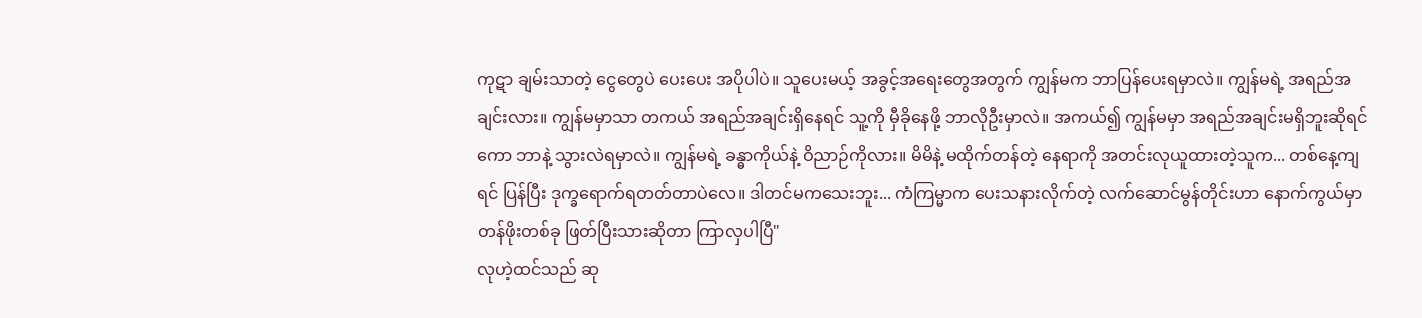ကုဋာ ချမ်းသာတဲ့ ငွေတွေပဲ ပေးပေး အပိုပါပဲ။ သူပေးမယ့် အခွင့်အရေးတွေအတွက် ကျွန်မက ဘာပြန်ပေးရမှာလဲ။ ကျွန်မရဲ့ အရည်အချင်းလား။ ကျွန်မမှာသာ တကယ် အရည်အချင်းရှိနေရင် သူ့ကို မှီခိုနေဖို့ ဘာလိုဦးမှာလဲ။ အကယ်၍ ကျွန်မမှာ အရည်အချင်းမရှိဘူးဆိုရင်ကော ဘာနဲ့ သွားလဲရမှာလဲ။ ကျွန်မရဲ့ ခန္ဓာကိုယ်နဲ့ ဝိညာဉ်ကိုလား။ မိမိနဲ့ မထိုက်တန်တဲ့ နေရာကို အတင်းလုယူထားတဲ့သူက... တစ်နေ့ကျရင် ပြန်ပြီး ဒုက္ခရောက်ရတတ်တာပဲလေ။ ဒါတင်မကသေးဘူး... ကံကြမ္မာက ပေးသနားလိုက်တဲ့ လက်ဆောင်မွန်တိုင်းဟာ နောက်ကွယ်မှာ တန်ဖိုးတစ်ခု ဖြတ်ပြီးသားဆိုတာ ကြာလှပါပြီ"
လုဟဲ့ထင်သည် ဆု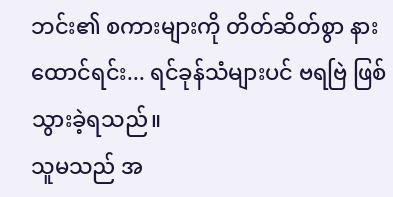ဘင်း၏ စကားများကို တိတ်ဆိတ်စွာ နားထောင်ရင်း... ရင်ခုန်သံများပင် ဗရဗြဲ ဖြစ်သွားခဲ့ရသည်။
သူမသည် အ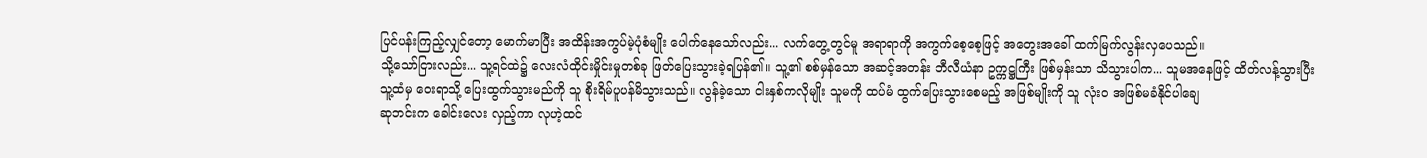ပြင်ပန်းကြည့်လျှင်တော့ မောက်မာပြီး အထိန်းအကွပ်မဲ့ပုံစံမျိုး ပေါက်နေသော်လည်း... လက်တွေ့တွင်မူ အရာရာကို အကွက်စေ့စေ့ဖြင့် အတွေးအခေါ် ထက်မြက်လွန်းလှပေသည်။
သို့သော်ငြားလည်း... သူ့ရင်ထဲ၌ လေးလံထိုင်းမှိုင်းမှုတစ်ခု ဖြတ်ပြေးသွားခဲ့ရပြန်၏။ သူ့၏ စစ်မှန်သော အဆင့်အတန်း ဘီလီယံနာ ဥက္ကဋ္ဌကြီး ဖြစ်မှန်းသာ သိသွားပါက... သူမအနေဖြင့် ထိတ်လန့်သွားပြီး သူ့ထံမှ ဝေးရာသို့ ပြေးထွက်သွားမည်ကို သူ စိုးရိမ်ပူပန်မိသွားသည်။ လွန်ခဲ့သော ငါးနှစ်ကလိုမျိုး သူမကို ထပ်မံ ထွက်ပြေးသွားစေမည့် အဖြစ်မျိုးကို သူ လုံးဝ အဖြစ်မခံနိုင်ပါချေ
ဆုဘင်းက ခေါင်းလေး လှည့်ကာ လုဟဲ့ထင်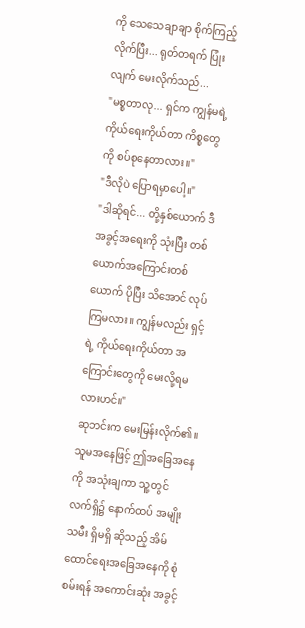ကို သေသေချာချာ စိုက်ကြည့်လိုက်ပြီး... ရုတ်တရက် ပြုံးလျက် မေးလိုက်သည်...
"မစ္စတာလု... ရှင်က ကျွန်မရဲ့ ကိုယ်ရေးကိုယ်တာ ကိစ္စတွေကို စပ်စုနေတာလား။"
"ဒီလိုပဲ ပြောရမှာပေါ့။"
"ဒါဆိုရင်... တို့နှစ်ယောက် ဒီအခွင့်အရေးကို သုံးပြီး တစ်ယောက်အကြောင်းတစ်ယောက် ပိုပြီး သိအောင် လုပ်ကြမလား။ ကျွန်မလည်း ရှင့်ရဲ့ ကိုယ်ရေးကိုယ်တာ အကြောင်းတွေကို မေးလို့ရမလားဟင်။"
ဆုဘင်းက မေးမြန်းလိုက်၏။ သူမအနေဖြင့် ဤအခြေအနေကို အသုံးချကာ သူ့တွင် လက်ရှိ၌ နောက်ထပ် အမျိုးသမီး ရှိမရှိ ဆိုသည့် အိမ်ထောင်ရေးအခြေအနေကို စုံစမ်းရန် အကောင်းဆုံး အခွင့်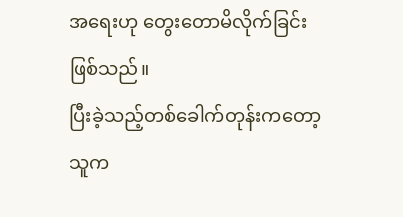အရေးဟု တွေးတောမိလိုက်ခြင်း ဖြစ်သည်။
ပြီးခဲ့သည့်တစ်ခေါက်တုန်းကတော့ သူက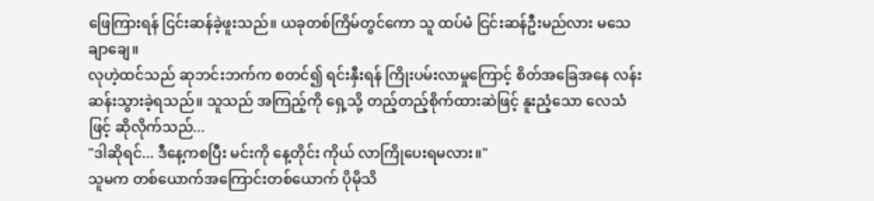ဖြေကြားရန် ငြင်းဆန်ခဲ့ဖူးသည်။ ယခုတစ်ကြိမ်တွင်ကော သူ ထပ်မံ ငြင်းဆန်ဦးမည်လား မသေချာချေ။
လုဟဲ့ထင်သည် ဆုဘင်းဘက်က စတင်၍ ရင်းနှီးရန် ကြိုးပမ်းလာမှုကြောင့် စိတ်အခြေအနေ လန်းဆန်းသွားခဲ့ရသည်။ သူသည် အကြည့်ကို ရှေ့သို့ တည့်တည့်စိုက်ထားဆဲဖြင့် နူးညံ့သော လေသံဖြင့် ဆိုလိုက်သည်...
"ဒါဆိုရင်... ဒီနေ့ကစပြီး မင်းကို နေ့တိုင်း ကိုယ် လာကြိုပေးရမလား။"
သူမက တစ်ယောက်အကြောင်းတစ်ယောက် ပိုမိုသိ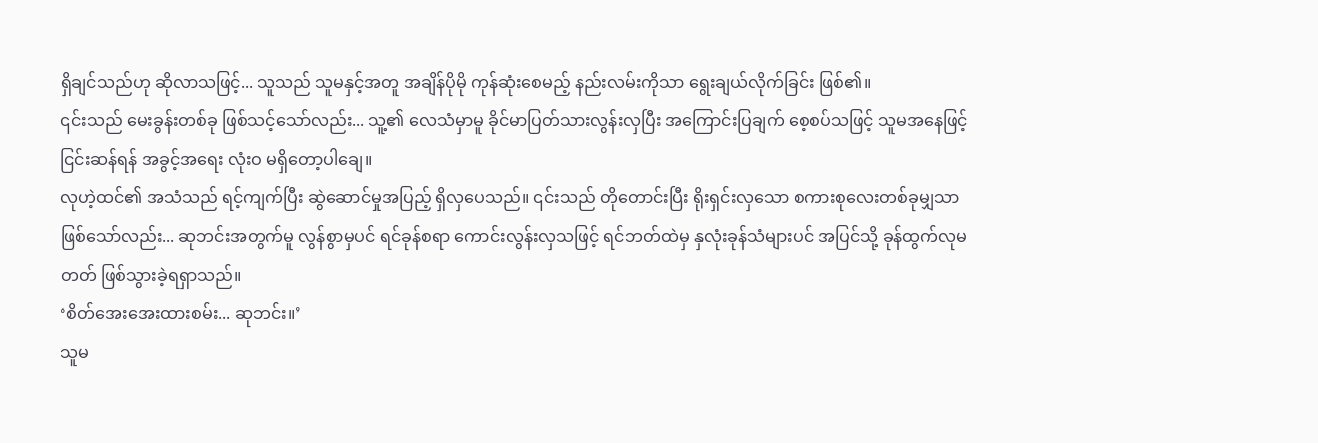ရှိချင်သည်ဟု ဆိုလာသဖြင့်... သူသည် သူမနှင့်အတူ အချိန်ပိုမို ကုန်ဆုံးစေမည့် နည်းလမ်းကိုသာ ရွေးချယ်လိုက်ခြင်း ဖြစ်၏။
၎င်းသည် မေးခွန်းတစ်ခု ဖြစ်သင့်သော်လည်း... သူ့၏ လေသံမှာမူ ခိုင်မာပြတ်သားလွန်းလှပြီး အကြောင်းပြချက် စေ့စပ်သဖြင့် သူမအနေဖြင့် ငြင်းဆန်ရန် အခွင့်အရေး လုံးဝ မရှိတော့ပါချေ။
လုဟဲ့ထင်၏ အသံသည် ရင့်ကျက်ပြီး ဆွဲဆောင်မှုအပြည့် ရှိလှပေသည်။ ၎င်းသည် တိုတောင်းပြီး ရိုးရှင်းလှသော စကားစုလေးတစ်ခုမျှသာ ဖြစ်သော်လည်း... ဆုဘင်းအတွက်မူ လွန်စွာမှပင် ရင်ခုန်စရာ ကောင်းလွန်းလှသဖြင့် ရင်ဘတ်ထဲမှ နှလုံးခုန်သံများပင် အပြင်သို့ ခုန်ထွက်လုမတတ် ဖြစ်သွားခဲ့ရရှာသည်။
‘စိတ်အေးအေးထားစမ်း... ဆုဘင်း။’
သူမ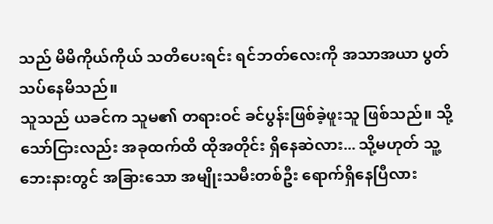သည် မိမိကိုယ်ကိုယ် သတိပေးရင်း ရင်ဘတ်လေးကို အသာအယာ ပွတ်သပ်နေမိသည်။
သူသည် ယခင်က သူမ၏ တရားဝင် ခင်ပွန်းဖြစ်ခဲ့ဖူးသူ ဖြစ်သည်။ သို့သော်ငြားလည်း အခုထက်ထိ ထိုအတိုင်း ရှိနေဆဲလား... သို့မဟုတ် သူ့ဘေးနားတွင် အခြားသော အမျိုးသမီးတစ်ဦး ရောက်ရှိနေပြီလား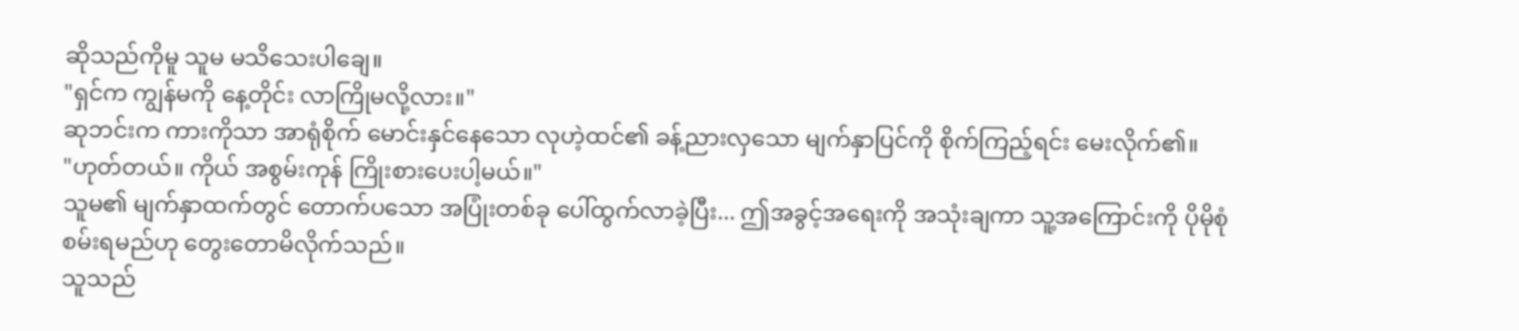ဆိုသည်ကိုမူ သူမ မသိသေးပါချေ။
"ရှင်က ကျွန်မကို နေ့တိုင်း လာကြိုမလို့လား။"
ဆုဘင်းက ကားကိုသာ အာရုံစိုက် မောင်းနှင်နေသော လုဟဲ့ထင်၏ ခန့်ညားလှသော မျက်နှာပြင်ကို စိုက်ကြည့်ရင်း မေးလိုက်၏။
"ဟုတ်တယ်။ ကိုယ် အစွမ်းကုန် ကြိုးစားပေးပါ့မယ်။"
သူမ၏ မျက်နှာထက်တွင် တောက်ပသော အပြုံးတစ်ခု ပေါ်ထွက်လာခဲ့ပြီး... ဤအခွင့်အရေးကို အသုံးချကာ သူ့အကြောင်းကို ပိုမိုစုံစမ်းရမည်ဟု တွေးတောမိလိုက်သည်။
သူသည်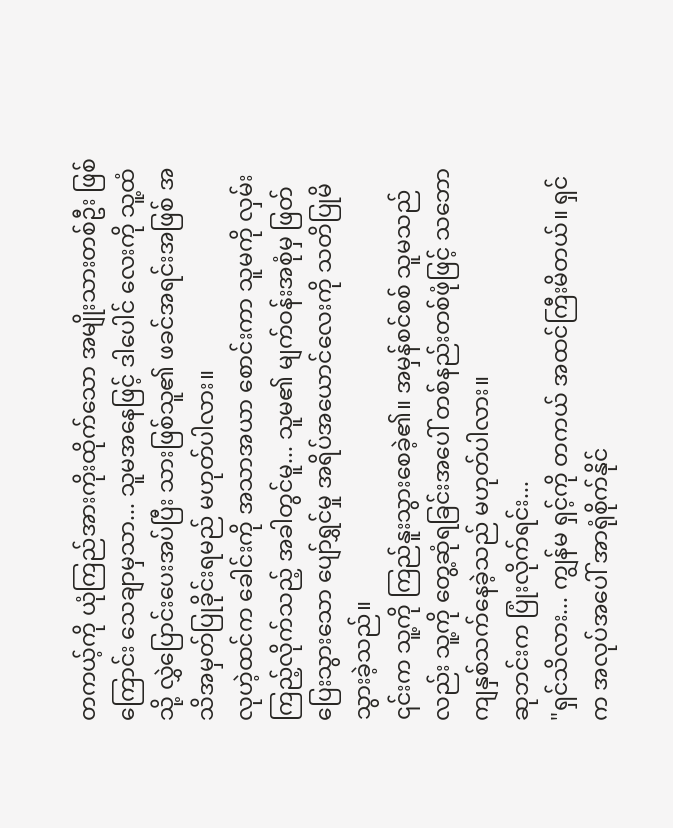တကယ့်ကို ယုံကြည်အားကိုးထိုက်သော အမျိုးသားတစ်ဦး ဖြစ်ကြောင်း သေချာမှသာ... သူမအနေဖြင့် ဒါပေါင် လေးကို သူ့ထံသို့ လွှဲပြောင်းပေးအပ်ပြီး သားဖြစ်သူ၏ ဖခင်အရင်းအဖြစ် အသိအမှတ်ပြုခိုင်းရမည် မဟုတ်ပါလား။
လုဟဲ့ထင်က ခေါင်းကို အသာအယာ စောင်းကာ သူမကို လှမ်းကြည့်လိုက်သည့် အခါတွင်မူ... သူမ၏ မျက်ဝန်းအစုံမှ ဖြတ်ပြေးသွားသော ပျော်ရွှင်မှု အရိပ်အယောင်လေးကို သတိပြုမိသွားခဲ့သည်။
၎င်းက သူ့ကို ကြည်နူးသွားစေခဲ့၏။ အမှန်စင်စစ် သူမသည်လည်း သူ့ကို တွေ့ဆုံရခြင်းအပေါ် တစ်နည်းတစ်ဖုံဖြင့် သဘောကျနှစ်သက်နေခဲ့သည် မဟုတ်ပါလား။
ဆုဘင်းက ပြုံးလိုက်ရင်း...
"ရှင်သိလား... ကျွန်မ ရှင့်ကို တကယ် အထင်ကြီးမိတယ်။ ရှင်က အလုပ်အပေါ် အာရုံစိုက်နိုင်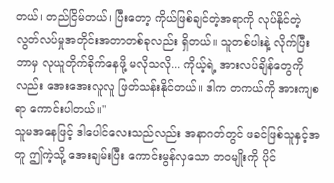တယ်၊ တည်ငြိမ်တယ်၊ ပြီးတော့ ကိုယ်ဖြစ်ချင်တဲ့အရာကို လုပ်နိုင်တဲ့ လွတ်လပ်မှုအတိုင်းအတာတစ်ခုလည်း ရှိတယ်။ သူတစ်ပါးနဲ့ လိုက်ပြီး ဘာမှ လုယူတိုက်ခိုက်နေဖို့ မလိုသလို... ကိုယ့်ရဲ့ အားလပ်ချိန်တွေကိုလည်း အေးအေးလူလူ ဖြတ်သန်းနိုင်တယ်။ ဒါက တကယ်ကို အားကျစရာ ကောင်းပါတယ်။"
သူမအနေဖြင့် ဒါပေါင်လေးသည်လည်း အနာဂတ်တွင် ဖခင်ဖြစ်သူနှင့်အတူ ဤကဲ့သို့ အေးချမ်းပြီး ကောင်းမွန်လှသော ဘဝမျိုးကို ပိုင်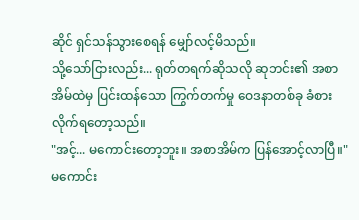ဆိုင် ရှင်သန်သွားစေရန် မျှော်လင့်မိသည်။
သို့သော်ငြားလည်း... ရုတ်တရက်ဆိုသလို ဆုဘင်း၏ အစာအိမ်ထဲမှ ပြင်းထန်သော ကြွက်တက်မှု ဝေဒနာတစ်ခု ခံစားလိုက်ရတော့သည်။
"အင့်... မကောင်းတော့ဘူး။ အစာအိမ်က ပြန်အောင့်လာပြီ။"
မကောင်း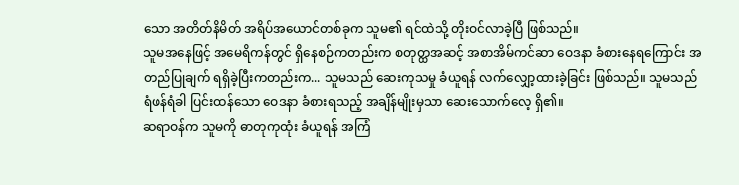သော အတိတ်နိမိတ် အရိပ်အယောင်တစ်ခုက သူမ၏ ရင်ထဲသို့ တိုးဝင်လာခဲ့ပြီ ဖြစ်သည်။
သူမအနေဖြင့် အမေရိကန်တွင် ရှိနေစဉ်ကတည်းက စတုတ္ထအဆင့် အစာအိမ်ကင်ဆာ ဝေဒနာ ခံစားနေရကြောင်း အတည်ပြုချက် ရရှိခဲ့ပြီးကတည်းက... သူမသည် ဆေးကုသမှု ခံယူရန် လက်လျှော့ထားခဲ့ခြင်း ဖြစ်သည်။ သူမသည် ရံဖန်ရံခါ ပြင်းထန်သော ဝေဒနာ ခံစားရသည့် အချိန်မျိုးမှသာ ဆေးသောက်လေ့ ရှိ၏။
ဆရာဝန်က သူမကို ဓာတုကုထုံး ခံယူရန် အကြံ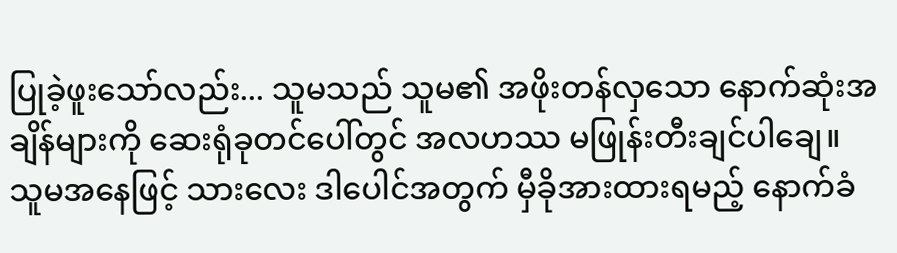ပြုခဲ့ဖူးသော်လည်း... သူမသည် သူမ၏ အဖိုးတန်လှသော နောက်ဆုံးအချိန်များကို ဆေးရုံခုတင်ပေါ်တွင် အလဟဿ မဖြုန်းတီးချင်ပါချေ။ သူမအနေဖြင့် သားလေး ဒါပေါင်အတွက် မှီခိုအားထားရမည့် နောက်ခံ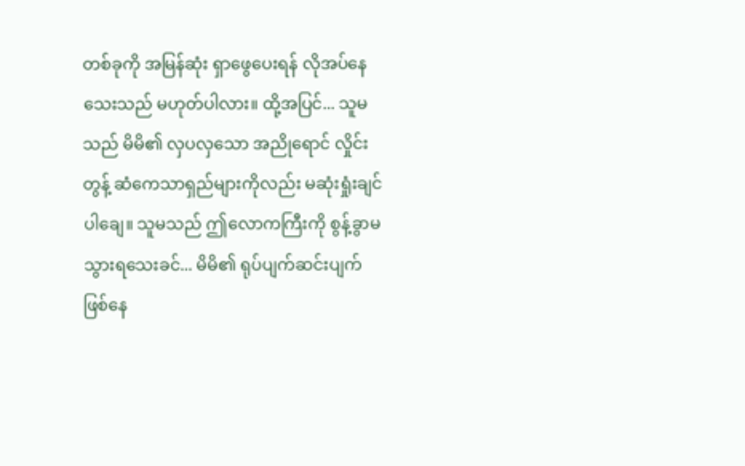တစ်ခုကို အမြန်ဆုံး ရှာဖွေပေးရန် လိုအပ်နေသေးသည် မဟုတ်ပါလား။ ထို့အပြင်... သူမသည် မိမိ၏ လှပလှသော အညိုရောင် လှိုင်းတွန့် ဆံကေသာရှည်များကိုလည်း မဆုံးရှုံးချင်ပါချေ။ သူမသည် ဤလောကကြီးကို စွန့်ခွာမသွားရသေးခင်... မိမိ၏ ရုပ်ပျက်ဆင်းပျက် ဖြစ်နေ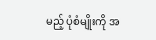မည့် ပုံစံမျိုးကို အ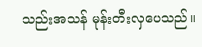သည်းအသန် မုန်းတီးလှပေသည်။